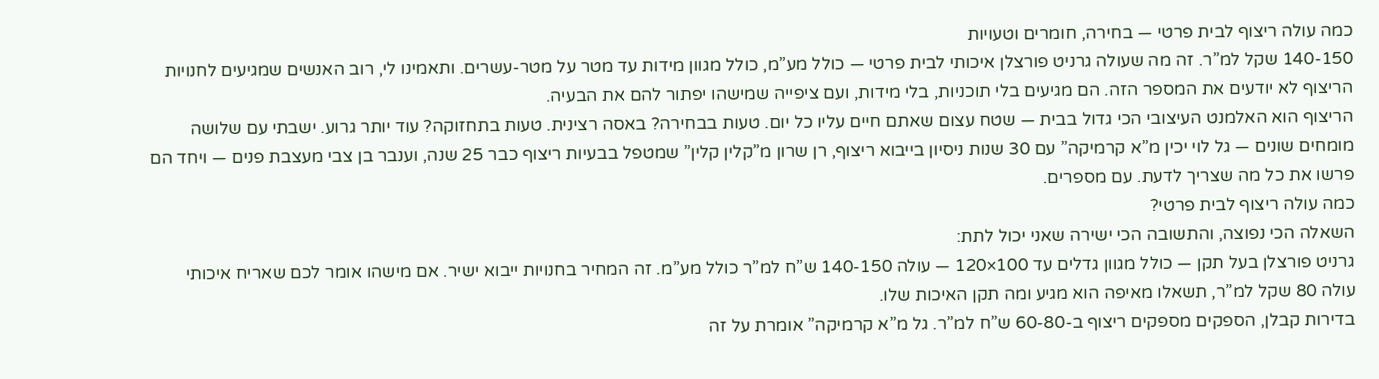כמה עולה ריצוף לבית פרטי — בחירה, חומרים וטעויות
140-150 שקל למ”ר. זה מה שעולה גרניט פורצלן איכותי לבית פרטי — כולל מע”מ, כולל מגוון מידות עד מטר על מטר-עשרים. ותאמינו לי, רוב האנשים שמגיעים לחנויות הריצוף לא יודעים את המספר הזה. הם מגיעים בלי תוכניות, בלי מידות, ועם ציפייה שמישהו יפתור להם את הבעיה.
הריצוף הוא האלמנט העיצובי הכי גדול בבית — שטח עצום שאתם חיים עליו כל יום. טעות בבחירה? באסה רצינית. טעות בתחזוקה? עוד יותר גרוע. ישבתי עם שלושה מומחים שונים — גל לוי יכין מ”א קרמיקה” עם 30 שנות ניסיון בייבוא ריצוף, רן שרון מ”קלין קלין” שמטפל בבעיות ריצוף כבר 25 שנה, וענבר בן צבי מעצבת פנים — ויחד הם פרשו את כל מה שצריך לדעת. עם מספרים.
כמה עולה ריצוף לבית פרטי?
השאלה הכי נפוצה, והתשובה הכי ישירה שאני יכול לתת:
גרניט פורצלן בעל תקן — כולל מגוון גדלים עד 100×120 — עולה 140-150 ש”ח למ”ר כולל מע”מ. זה המחיר בחנויות ייבוא ישיר. אם מישהו אומר לכם שאריח איכותי עולה 80 שקל למ”ר, תשאלו מאיפה הוא מגיע ומה תקן האיכות שלו.
בדירות קבלן, הספקים מספקים ריצוף ב-60-80 ש”ח למ”ר. גל מ”א קרמיקה” אומרת על זה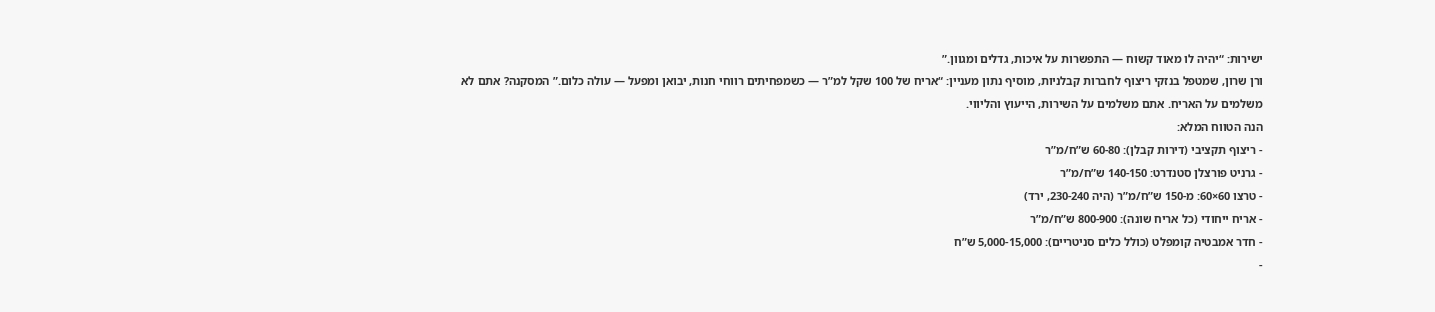ישירות: “יהיה לו מאוד קשוח — התפשרות על איכות, גדלים ומגוון.”
ורן שרון, שמטפל בנזקי ריצוף לחברות קבלניות, מוסיף נתון מעניין: “אריח של 100 שקל למ”ר — כשמפחיתים רווחי חנות, יבואן ומפעל — עולה כלום.” המסקנה? אתם לא משלמים על האריח. אתם משלמים על השירות, הייעוץ והליווי.
הנה הטווח המלא:
- ריצוף תקציבי (דירות קבלן): 60-80 ש”ח/מ”ר
- גרניט פורצלן סטנדרט: 140-150 ש”ח/מ”ר
- טרצו 60×60: מ-150 ש”ח/מ”ר (היה 230-240, ירד)
- אריח ייחודי (כל אריח שונה): 800-900 ש”ח/מ”ר
- חדר אמבטיה קומפלט (כולל כלים סניטריים): 5,000-15,000 ש”ח
-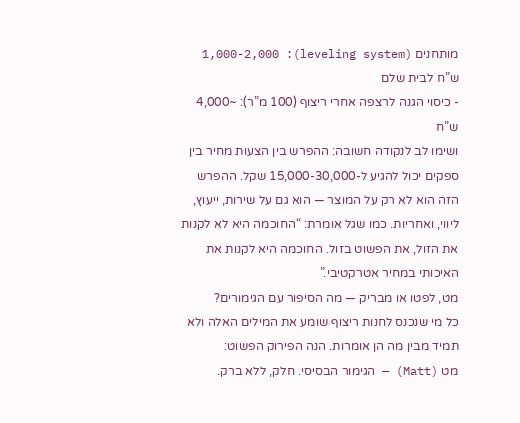מותחנים (leveling system): 1,000-2,000 ש”ח לבית שלם
- כיסוי הגנה לרצפה אחרי ריצוף (100 מ”ר): ~4,000 ש”ח
ושימו לב לנקודה חשובה: ההפרש בין הצעות מחיר בין ספקים יכול להגיע ל-15,000-30,000 שקל. ההפרש הזה הוא לא רק על המוצר — הוא גם על שירות, ייעוץ, ליווי, ואחריות. כמו שגל אומרת: “החוכמה היא לא לקנות את הזול, את הפשוט בזול. החוכמה היא לקנות את האיכותי במחיר אטרקטיבי.”
מט, לפטו או מבריק — מה הסיפור עם הגימורים?
כל מי שנכנס לחנות ריצוף שומע את המילים האלה ולא תמיד מבין מה הן אומרות. הנה הפירוק הפשוט:
מט (Matt) — הגימור הבסיסי. חלק, ללא ברק.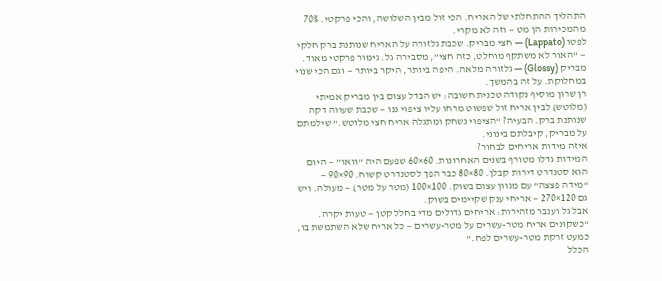התהליך ההתחלתי של האריח. הכי זול מבין השלושה, והכי פרקטי. 70% מהמכירות הן מט — וזה לא מקרי.
לפטו (Lappato) — חצי מבריק. שכבת גלזורה על האריח שנותנת ברק חלקי — “האור לא משתקף מוחלט, כזה חצי”, מסבירה גל. גימור פרקטי מאוד.
מבריק (Glossy) — גלזורה מלאה. היפה ביותר, היקר ביותר — וגם הכי שנוי במחלוקת. על זה בהמשך.
רן שרון מוסיף נקודה טכנית חשובה: יש הבדל עצום בין מבריק אמיתי (מלוטש) לבין אריח זול שפשוט מרחו עליו ציפוי ננו — שכבת שעווה דקה שנותנת ברק. הבעיה? “הציפוי נשחק ומתגלה אריח חצי מלוטש.” שילמתם על מבריק, קיבלתם בינוני.
איזה מידות אריחים לבחור?
המידות גדלו מטורף בשנים האחרונות. 60×60 שפעם היה “וואו” — היום הוא סטנדרט דירות קבלן. 80×80 כבר הפך לסטנדרט קשוח. 90×90 — “מידה פצצה” עם מגוון עצום בשוק. 100×100 (מטר על מטר) — מעולה. ויש גם 120×270 — אריחי ענק שקיימים בשוק.
אבל גל וענבר מזהירות: אריחים גדולים מדי בחלל קטן — טעות יקרה.
“כשקונים אריח מטר-עשרים על מטר-עשרים — כל אריח שלא השתמשת בו, כמעט זרקת מטר-עשרים לפח.”
הכלל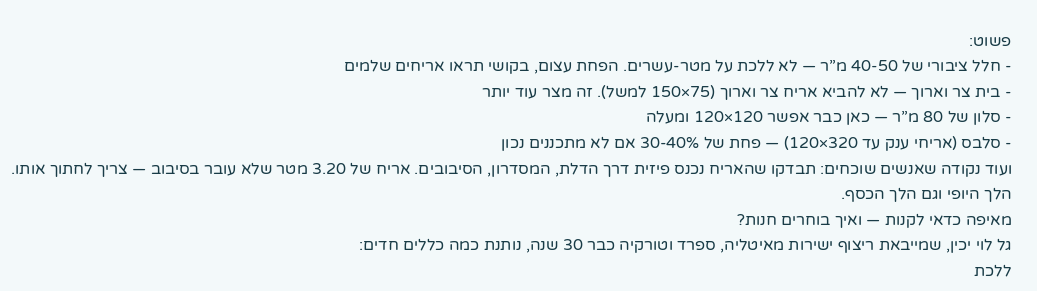פשוט:
- חלל ציבורי של 40-50 מ”ר — לא ללכת על מטר-עשרים. הפחת עצום, בקושי תראו אריחים שלמים
- בית צר וארוך — לא להביא אריח צר וארוך (75×150 למשל). זה מצר עוד יותר
- סלון של 80 מ”ר — כאן כבר אפשר 120×120 ומעלה
- סלבס (אריחי ענק עד 320×120) — פחת של 30-40% אם לא מתכננים נכון
ועוד נקודה שאנשים שוכחים: תבדקו שהאריח נכנס פיזית דרך הדלת, המסדרון, הסיבובים. אריח של 3.20 מטר שלא עובר בסיבוב — צריך לחתוך אותו. הלך היופי וגם הלך הכסף.
מאיפה כדאי לקנות — ואיך בוחרים חנות?
גל לוי יכין, שמייבאת ריצוף ישירות מאיטליה, ספרד וטורקיה כבר 30 שנה, נותנת כמה כללים חדים:
ללכת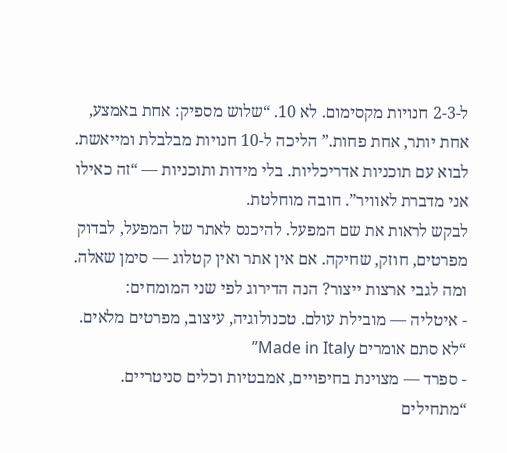ל-2-3 חנויות מקסימום. לא 10. “שלוש מספיק: אחת באמצע, אחת יותר, אחת פחות.” הליכה ל-10 חנויות מבלבלת ומייאשת.
לבוא עם תוכניות אדריכליות. בלי מידות ותוכניות — “זה כאילו אני מדברת לאוויר”. חובה מוחלטת.
לבקש לראות את שם המפעל. להיכנס לאתר של המפעל, לבדוק מפרטים, חוזק, שחיקה. אם אין אתר ואין קטלוג — סימן שאלה.
ומה לגבי ארצות ייצור? הנה הדירוג לפי שני המומחים:
- איטליה — מובילת עולם. טכנולוגיה, עיצוב, מפרטים מלאים. “לא סתם אומרים Made in Italy”
- ספרד — מצוינת בחיפויים, אמבטיות וכלים סניטריים. “מתחילים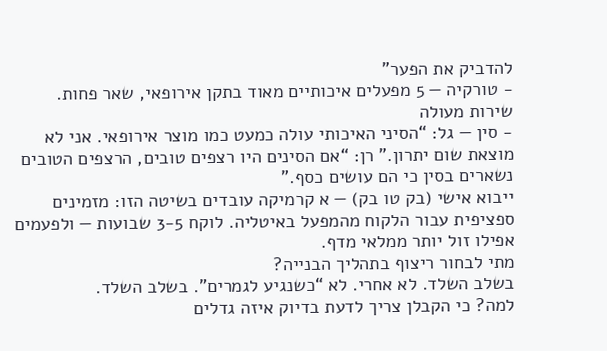להדביק את הפער”
- טורקיה — 5 מפעלים איכותיים מאוד בתקן אירופאי, שאר פחות. שירות מעולה
- סין — גל: “הסיני האיכותי עולה כמעט כמו מוצר אירופאי. אני לא מוצאת שום יתרון.” רן: “אם הסינים היו רצפים טובים, הרצפים הטובים נשארים בסין כי הם עושים כסף.”
ייבוא אישי (בק טו בק) — א קרמיקה עובדים בשיטה הזו: מזמינים ספציפית עבור הלקוח מהמפעל באיטליה. לוקח 3-5 שבועות — ולפעמים אפילו זול יותר ממלאי מדף.
מתי לבחור ריצוף בתהליך הבנייה?
בשלב השלד. לא אחרי. לא “כשנגיע לגמרים”. בשלב השלד.
למה? כי הקבלן צריך לדעת בדיוק איזה גדלים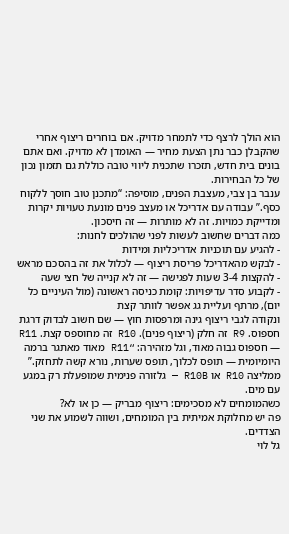הוא הולך לרצף כדי לתמחר מדויק. אם בוחרים ריצוף אחרי שהקבלן כבר נתן הצעת מחיר — האומדן לא מדויק. ואם אתם בונים בית חדש, תזכרו שתכנית ליווי טובה כוללת גם תזמון נכון של כל הבחירות.
ענבר בן צבי, מעצבת הפנים, מוסיפה: “מתכנן טוב חוסך ללקוח כסף.” עבודה עם אדריכל או מעצב פנים מונעת טעויות יקרות ומדייקת כמויות. זה לא מותרות — זה חיסכון.
כמה דברים שחשוב לעשות לפני שהולכים לחנות:
- להגיע עם תוכניות אדריכליות ומידות
- לבקש מהאדריכל פריסת ריצוף — לכלול את זה בהסכם מראש
- להקצות 3-4 שעות לפגישה — זה לא קנייה של חצי שעה
- לקבוע סדר עדיפויות: קומת כניסה ראשונה (מול העיניים כל יום), מרתף ועליית גג אפשר לוותר קצת
ונקודה לגבי ריצוף גינה ומרפסות חוץ — שם חשוב לבדוק דרגת חספוס. R9 זה חלק (ריצוף פנים). R10 זה מחוספס קצת. R11 — חספוס גבוה מאוד, וגל מזהירה: “R11 מאוד מאתגר ברמה היומיומית — תופס לכלוך, תופס שערות, נורא קשה לתחזק.” ממליצה R10 או R10B — גלזורה פנימית שמופעלת רק במגע עם מים.
כשהמומחים לא מסכימים: ריצוף מבריק — כן או לא?
פה יש מחלוקת אמיתית בין המומחים, ושווה לשמוע את שני הצדדים.
גל לוי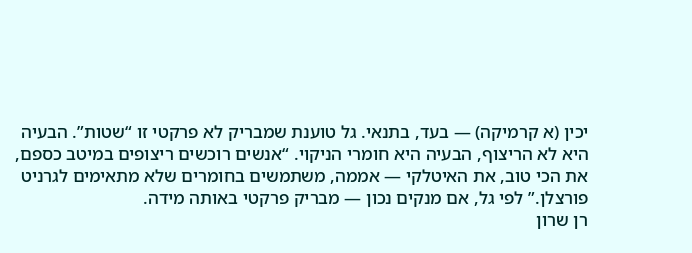יכין (א קרמיקה) — בעד, בתנאי. גל טוענת שמבריק לא פרקטי זו “שטות”. הבעיה היא לא הריצוף, הבעיה היא חומרי הניקוי. “אנשים רוכשים ריצופים במיטב כספם, את הכי טוב, את האיטלקי — אממה, משתמשים בחומרים שלא מתאימים לגרניט פורצלן.” לפי גל, אם מנקים נכון — מבריק פרקטי באותה מידה.
רן שרון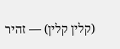(קלין קלין) — זהיר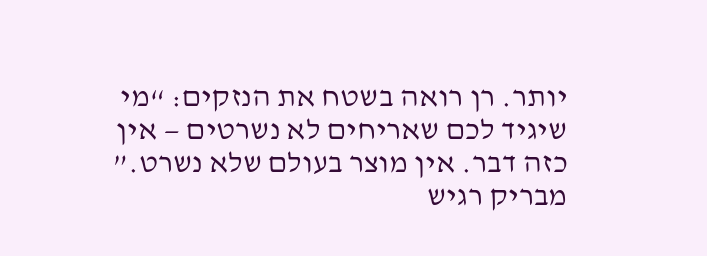יותר. רן רואה בשטח את הנזקים: “מי שיגיד לכם שאריחים לא נשרטים — אין כזה דבר. אין מוצר בעולם שלא נשרט.” מבריק רגיש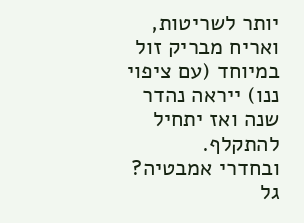יותר לשריטות, ואריח מבריק זול במיוחד (עם ציפוי ננו) ייראה נהדר שנה ואז יתחיל להתקלף.
ובחדרי אמבטיה? גל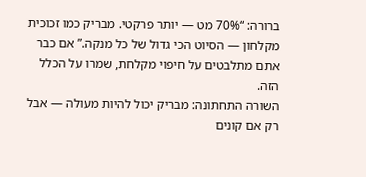ברורה: “70% מט — יותר פרקטי. מבריק כמו זכוכית מקלחון — הסיוט הכי גדול של כל מנקה.” אם כבר אתם מתלבטים על חיפוי מקלחת, שמרו על הכלל הזה.
השורה התחתונה: מבריק יכול להיות מעולה — אבל רק אם קונים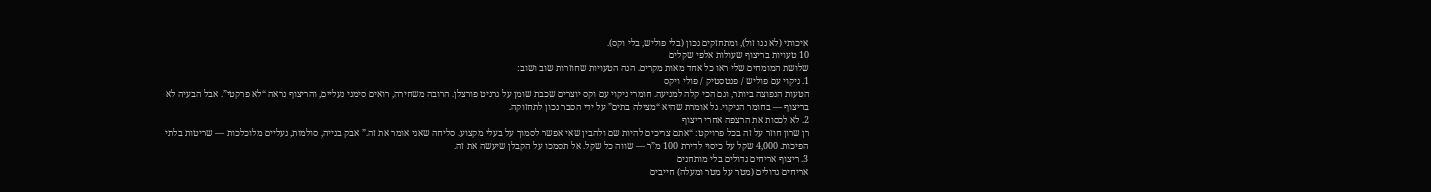איכותי (לא ננו זול), ומתחזקים נכון (בלי פוליש, בלי וקס).
10 טעויות בריצוף שעולות אלפי שקלים
שלושת המומחים שלי ראו כל אחד מאות מקרים. הנה הטעויות שחוזרות שוב ושוב:
1. ניקוי עם פוליש / פנטסטיק / פולי ויקס
הטעות הנפוצה ביותר, וגם הכי קלה למניעה. חומרי ניקוי עם וקס יוצרים שכבת שומן על גרניט פורצלן. הרובה משחירה, רואים סימני נעליים, והריצוף נראה “לא פרקטי”. אבל הבעיה לא בריצוף — בחומר הניקוי. גל אומרת שהיא “מצילה בתים” על ידי הסבר נכון לתחזוקה.
2. לא לכסות את הרצפה אחרי ריצוף
רן שרון חוזר על זה בכל פרויקט: “אתם צריכים להיות שם ולהבין שאי אפשר לסמוך על בעלי מקצוע. סליחה שאני אומר את זה.” אבק בנייה, סולמות, נעליים מלוכלכות — שריטות בלתי הפיכות. 4,000 שקל על כיסוי לדירת 100 מ”ר — שווה כל שקל. אל תסמכו על הקבלן שיעשה את זה.
3. ריצוף אריחים גדולים בלי מותחנים
אריחים גדולים (מטר על מטר ומעלה) חייבים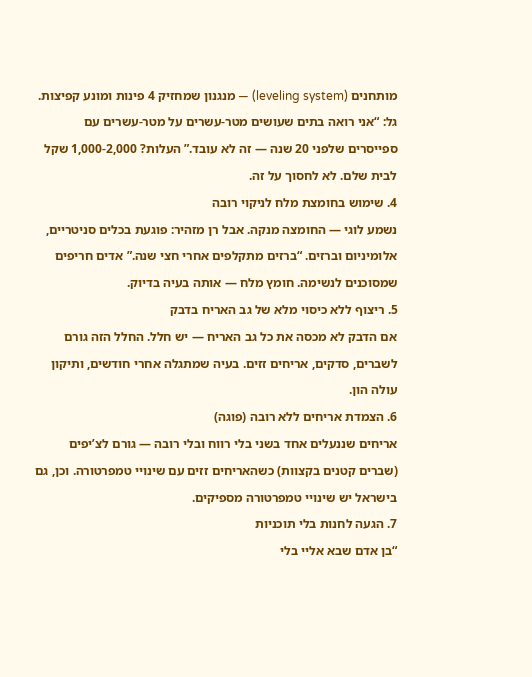מותחנים (leveling system) — מנגנון שמחזיק 4 פינות ומונע קפיצות. גל: “אני רואה בתים שעושים מטר-עשרים על מטר-עשרים עם ספייסרים שלפני 20 שנה — זה לא עובד.” העלות? 1,000-2,000 שקל לבית שלם. לא לחסוך על זה.
4. שימוש בחומצת מלח לניקוי רובה
נשמע לוגי — החומצה מנקה. אבל רן מזהיר: פוגעת בכלים סניטריים, אלומיניום וברזים. “ברזים מתקלפים אחרי חצי שנה.” אדים חריפים שמסוכנים לנשימה. חומץ מלח — אותה בעיה בדיוק.
5. ריצוף ללא כיסוי מלא של גב האריח בדבק
אם הדבק לא מכסה את כל גב האריח — יש חלל. החלל הזה גורם לשברים, סדקים, אריחים זזים. בעיה שמתגלה אחרי חודשים, ותיקון עולה הון.
6. הצמדת אריחים ללא רובה (פוגה)
אריחים שננעלים אחד בשני בלי רווח ובלי רובה — גורם לצ’יפים (שברים קטנים בקצוות) כשהאריחים זזים עם שינויי טמפרטורה. וכן, גם בישראל יש שינויי טמפרטורה מספיקים.
7. הגעה לחנות בלי תוכניות
“בן אדם שבא אליי בלי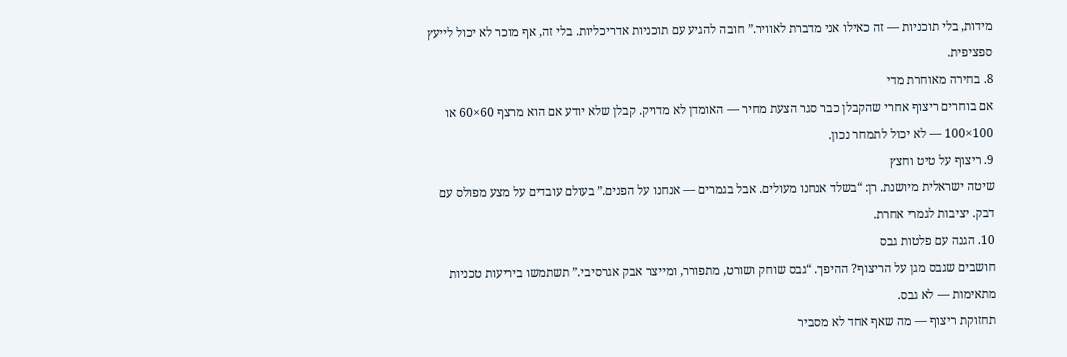מידות, בלי תוכניות — זה כאילו אני מדברת לאוויר.” חובה להגיע עם תוכניות אדריכליות. בלי זה, אף מוכר לא יכול לייעץ ספציפית.
8. בחירה מאוחרת מדי
אם בוחרים ריצוף אחרי שהקבלן כבר סגר הצעת מחיר — האומדן לא מדויק. קבלן שלא יודע אם הוא מרצף 60×60 או 100×100 — לא יכול לתמחר נכון.
9. ריצוף על טיט וחצץ
שיטה ישראלית מיושנת. רן: “בשלד אנחנו מעולים. אבל בגמרים — אנחנו על הפנים.” בעולם עובדים על מצע מפולס עם דבק. יציבות לגמרי אחרת.
10. הגנה עם פלטות גבס
חושבים שגבס מגן על הריצוף? ההיפך. “גבס שוחק ושורט, מתפורר, ומייצר אבק אגרסיבי.” תשתמשו ביריעות טכניות מתאימות — לא גבס.
תחזוקת ריצוף — מה שאף אחד לא מסביר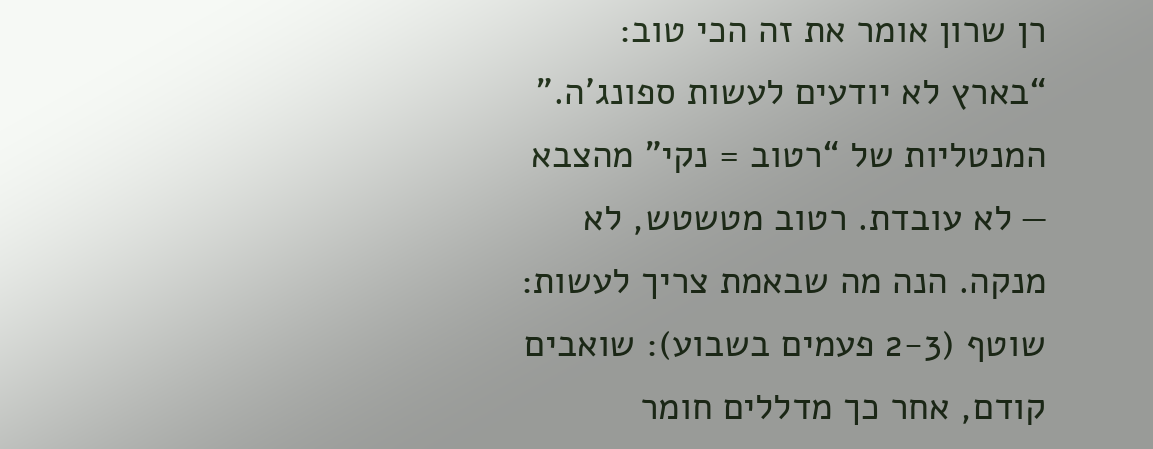רן שרון אומר את זה הכי טוב: “בארץ לא יודעים לעשות ספונג’ה.”
המנטליות של “רטוב = נקי” מהצבא — לא עובדת. רטוב מטשטש, לא מנקה. הנה מה שבאמת צריך לעשות:
שוטף (2-3 פעמים בשבוע): שואבים קודם, אחר כך מדללים חומר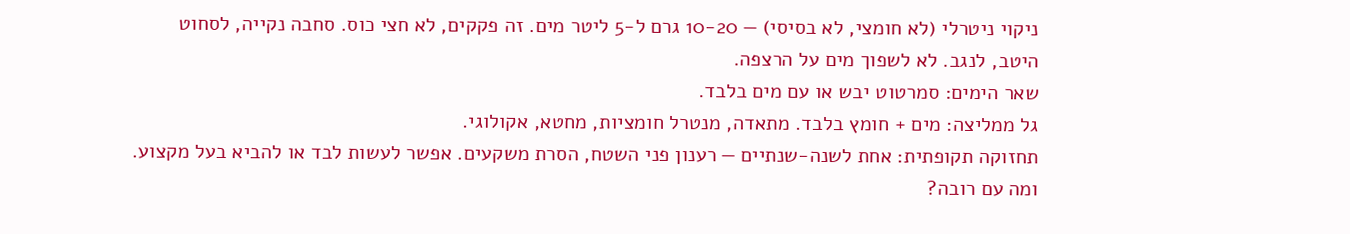ניקוי ניטרלי (לא חומצי, לא בסיסי) — 10-20 גרם ל-5 ליטר מים. זה פקקים, לא חצי כוס. סחבה נקייה, לסחוט היטב, לנגב. לא לשפוך מים על הרצפה.
שאר הימים: סמרטוט יבש או עם מים בלבד.
גל ממליצה: מים + חומץ בלבד. מתאדה, מנטרל חומציות, מחטא, אקולוגי.
תחזוקה תקופתית: אחת לשנה-שנתיים — רענון פני השטח, הסרת משקעים. אפשר לעשות לבד או להביא בעל מקצוע.
ומה עם רובה?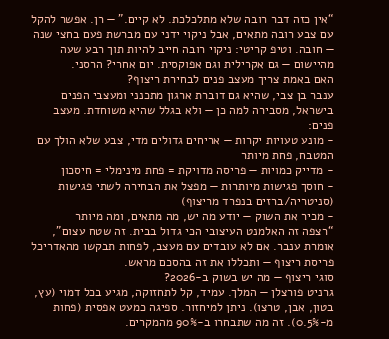“אין כזה דבר רובה שלא מתלכלכת. לא קיים.” — רן. אפשר להקל עם צבע רובה מתאים, אבל ניקוי ידני עם מברשת פעם בחצי שנה — חובה. וטיפ קריטי: ניקוי רובה חייב להיות תוך רבע שעה מהיישום — גם אקרילית וגם אפוקסית. יום אחרי? הרסני.
האם באמת צריך מעצב פנים לבחירת ריצוף?
ענבר בן צבי, שהיא גם דוברת ארגון מתכנני ומעצבי הפנים בישראל, מסבירה למה כן — ולא בגלל שהיא משוחדת. מעצב פנים:
- מונע טעויות יקרות — אריחים גדולים מדי, צבע שלא הולך עם המטבח, פחת מיותר
- מדייק כמויות — פריסה מדויקת = פחת מינימלי = חיסכון
- חוסך פגישות מיותרות — מפצל את הבחירה לשתי פגישות (סניטריה/ברזים בנפרד מריצוף)
- מכיר את השוק — יודע מה יש, מה מתאים, ומה מיותר
“רצפה זה האלמנט העיצובי הכי גדול בבית. זה שטח עצום”, אומרת ענבר. אם לא עובדים עם מעצב, לפחות תבקשו מהאדריכל פריסת ריצוף — ותכללו את זה בהסכם מראש.
סוגי ריצוף — מה יש בשוק ב-2026?
גרניט פורצלן — המלך. עמיד, קל לתחזוקה, מגיע בכל דמוי (עץ, בטון, אבן, טרצו). ניתן למיחזור. ספיגה כמעט אפסית (פחות מ-0.5%). זה מה שתבחרו ב-90% מהמקרים.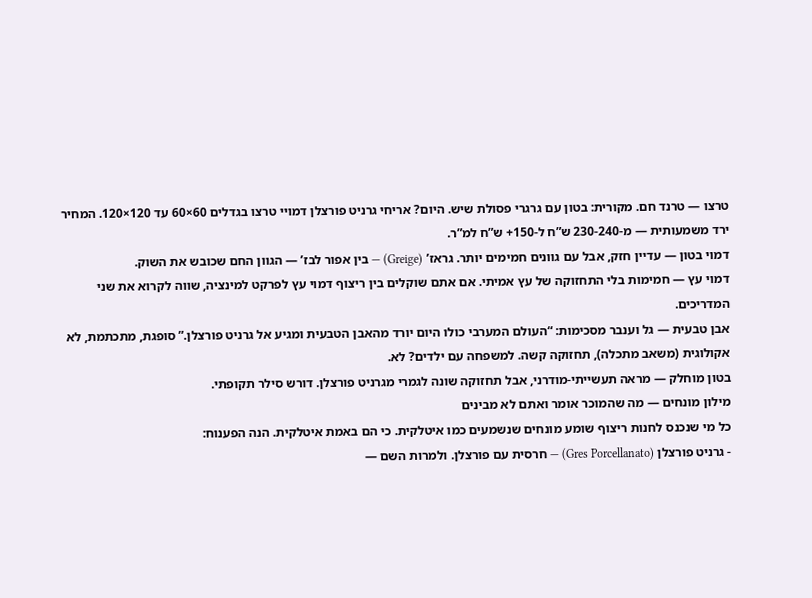טרצו — טרנד חם. מקורית: בטון עם גרגרי פסולת שיש. היום? אריחי גרניט פורצלן דמויי טרצו בגדלים 60×60 עד 120×120. המחיר ירד משמעותית — מ-230-240 ש”ח ל-150+ ש”ח למ”ר.
דמוי בטון — עדיין חזק, אבל עם גוונים חמימים יותר. גראז’ (Greige) — בין אפור לבז’ — הגוון החם שכובש את השוק.
דמוי עץ — חמימות בלי התחזוקה של עץ אמיתי. אם אתם שוקלים בין ריצוף דמוי עץ לפרקט למינציה, שווה לקרוא את שני המדריכים.
אבן טבעית — גל וענבר מסכימות: “העולם המערבי כולו היום יורד מהאבן הטבעית ומגיע אל גרניט פורצלן.” סופגת, מתכתמת, לא אקולוגית (משאב מתכלה), תחזוקה קשה. למשפחה עם ילדים? לא.
בטון מוחלק — מראה תעשייתי-מודרני, אבל תחזוקה שונה לגמרי מגרניט פורצלן. דורש סילר תקופתי.
מילון מונחים — מה שהמוכר אומר ואתם לא מבינים
כל מי שנכנס לחנות ריצוף שומע מונחים שנשמעים כמו איטלקית. כי הם באמת איטלקית. הנה הפענוח:
- גרניט פורצלן (Gres Porcellanato) — חרסית עם פורצלן. ולמרות השם —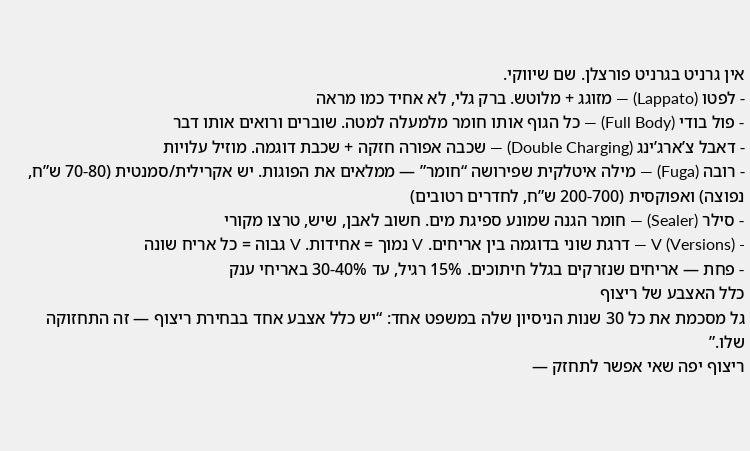אין גרניט בגרניט פורצלן. שם שיווקי.
- לפטו (Lappato) — מזוגג + מלוטש. ברק גלי, לא אחיד כמו מראה
- פול בודי (Full Body) — כל הגוף אותו חומר מלמעלה למטה. שוברים ורואים אותו דבר
- דאבל צ’ארג’ינג (Double Charging) — שכבה אפורה חזקה + שכבת דוגמה. מוזיל עלויות
- רובה (Fuga) — מילה איטלקית שפירושה “חומר” — ממלאים את הפוגות. יש אקרילית/סמנטית (70-80 ש”ח, נפוצה) ואפוקסית (200-700 ש”ח, לחדרים רטובים)
- סילר (Sealer) — חומר הגנה שמונע ספיגת מים. חשוב לאבן, שיש, טרצו מקורי
- V (Versions) — דרגת שוני בדוגמה בין אריחים. V נמוך = אחידות. V גבוה = כל אריח שונה
- פחת — אריחים שנזרקים בגלל חיתוכים. 15% רגיל, עד 30-40% באריחי ענק
כלל האצבע של ריצוף
גל מסכמת את כל 30 שנות הניסיון שלה במשפט אחד: “יש כלל אצבע אחד בבחירת ריצוף — זה התחזוקה שלו.”
ריצוף יפה שאי אפשר לתחזק —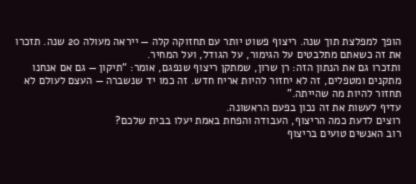הופך למפלצת תוך שנה. ריצוף פשוט יותר עם תחזוקה קלה — ייראה מעולה 20 שנה. תזכרו את זה כשאתם מתלבטים על הגימור, על הגודל, ועל המחיר.
ותזכרו גם את הנתון הזה: רן שרון, שמתקן ריצוף שנפגם, אומר: “תיקון — גם אם אנחנו מתקנים ומטפלים, זה לא יחזור להיות אריח חדש. זה כמו יד שנשברה — העצם לעולם לא תחזור להיות מה שהייתה.”
עדיף לעשות את זה נכון בפעם הראשונה.
רוצים לדעת כמה הריצוף, העבודה והפחת באמת יעלו בבית שלכם?
רוב האנשים טועים בריצוף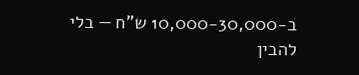ב-10,000-30,000 ש”ח — בלי להבין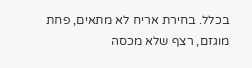בכלל. בחירת אריח לא מתאים, פחת מוגזם, רצף שלא מכסה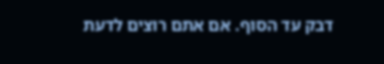דבק עד הסוף. אם אתם רוצים לדעת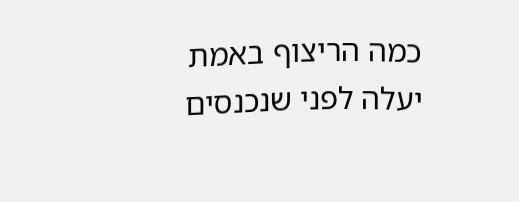כמה הריצוף באמת יעלה לפני שנכנסים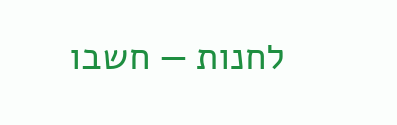לחנות — חשבו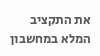את התקציב המלא במחשבון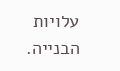עלויות הבנייה.